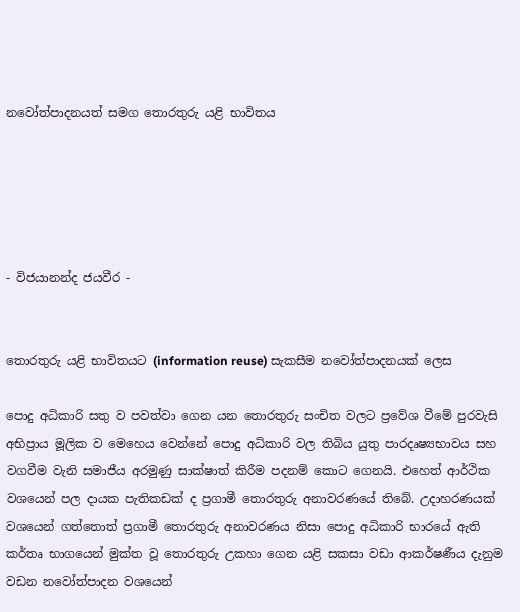නවෝත්පාදනයත් සමග තොරතුරු යළි භාවිතය





- විජයානන්ද ජයවීර -


තොරතුරු යළි භාවිතයට (information reuse) සැකසීම නවෝත්පාදනයක් ලෙස

පොදු අධිකාරි සතු ව පවත්වා ගෙන යන තොරතුරු සංචිත වලට ප්‍රවේශ වීමේ පුරවැසි අභිප්‍රාය මූලික ව මෙහෙය වෙන්නේ පොදු අධිකාරි වල තිබිය යුතු පාරදෘෂ්‍යභාවය සහ වගවීම වැනි සමාජීය අරමුණු සාක්ෂාත් කිරීම පදනම් කොට ගෙනයි. එහෙත් ආර්ථික වශයෙන් පල දායක පැතිකඩක් ද ප්‍රගාමී තොරතුරු අනාවරණයේ තිබේ. උදාහරණයක් වශයෙන් ගත්තොත් ප්‍රගාමී තොරතුරු අනාවරණය නිසා පොදු අධිකාරි භාරයේ ඇති කර්තෘ භාගයෙන් මුක්ත වූ තොරතුරු උකහා ගෙන යළි සකසා වඩා ආකර්ෂණීය දැනුම වඩන නවෝත්පාදන වශයෙන්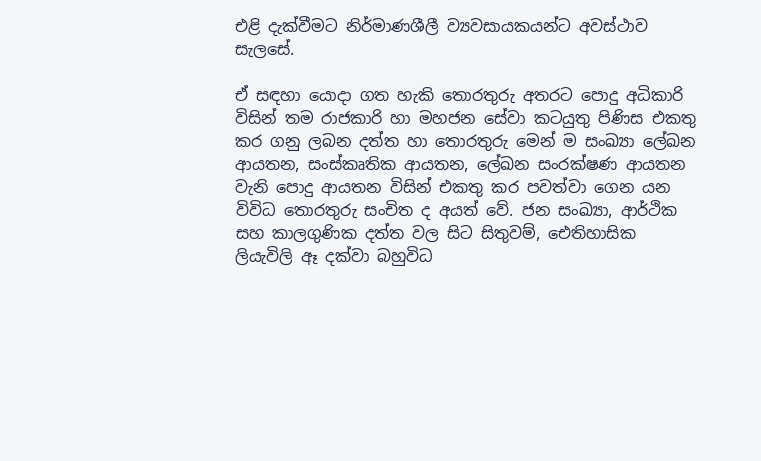එළි දැක්වීමට නිර්මාණශීලී ව්‍යවසායකයන්ට අවස්ථාව සැලසේ.

ඒ සඳහා යොදා ගත හැකි තොරතුරු අතරට පොදු අධිකාරි විසින් තම රාජකාරි හා මහජන සේවා කටයුතු පිණිස එකතු කර ගනු ලබන දත්ත හා තොරතුරු මෙන් ම සංඛ්‍යා ලේඛන ආයතන, සංස්කෘතික ආයතන, ලේඛන සංරක්ෂණ ආයතන වැනි පොදු ආයතන විසින් එකතු කර පවත්වා ගෙන යන විවිධ තොරතුරු සංචිත ද අයත් වේ. ජන සංඛ්‍යා, ආර්ථික සහ කාලගුණික දත්ත වල සිට සිතුවම්, ඓතිහාසික ලියැවිලි ඈ දක්වා බහුවිධ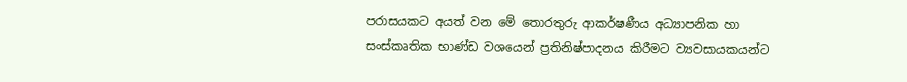පරාසයකට අයත් වන මේ තොරතුරු ආකර්ෂණීය අධ්‍යාපනික හා සංස්කෘතික භාණ්ඩ වශයෙන් ප්‍රතිනිෂ්පාදනය කිරීමට ව්‍යවසායකයන්ට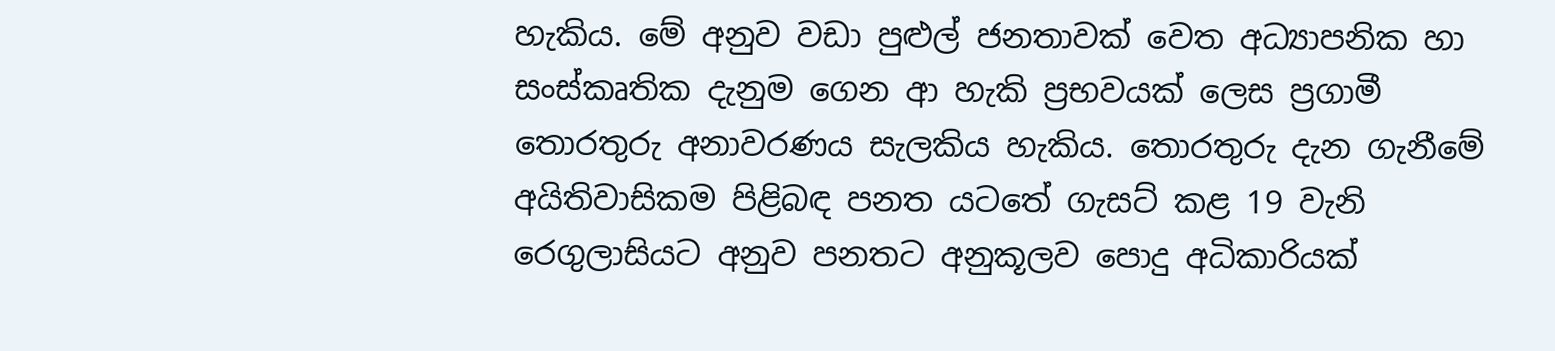හැකිය. මේ අනුව වඩා පුළුල් ජනතාවක් වෙත අධ්‍යාපනික හා සංස්කෘතික දැනුම ගෙන ආ හැකි ප්‍රභවයක් ලෙස ප්‍රගාමී තොරතුරු අනාවරණය සැලකිය හැකිය. තොරතුරු දැන ගැනීමේ අයිතිවාසිකම පිළිබඳ පනත යටතේ ගැසට් කළ 19 වැනි රෙගුලාසියට අනුව පනතට අනුකූලව පොදු අධිකාරියක්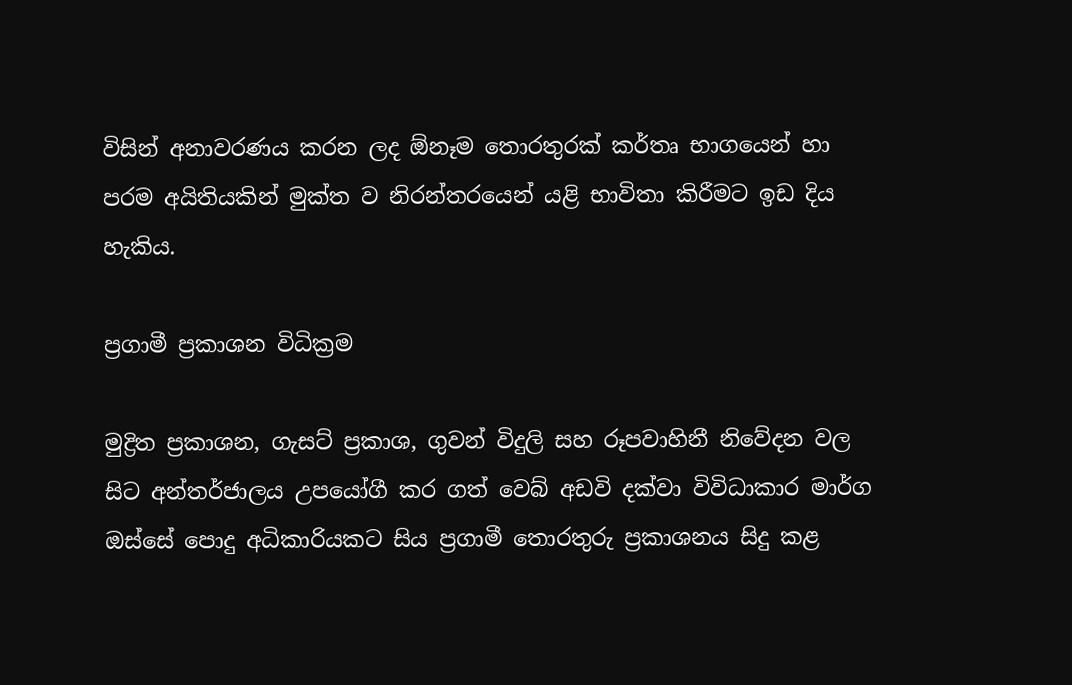විසින් අනාවරණය කරන ලද ඕනෑම තොරතුරක් කර්තෘ භාගයෙන් හා පරම අයිතියකින් මුක්ත ව නිරන්තරයෙන් යළි භාවිතා කිරීමට ඉඩ දිය හැකිය.

ප්‍රගාමී ප්‍රකාශන විධික්‍රම

මුද්‍රිත ප්‍රකාශන, ගැසට් ප්‍රකාශ, ගුවන් විදුලි සහ රූපවාහිනී නිවේදන වල සිට අන්තර්ජාලය උපයෝගී කර ගත් වෙබ් අඩවි දක්වා විවිධාකාර මාර්ග ඔස්සේ පොදු අධිකාරියකට සිය ප්‍රගාමී තොරතුරු ප්‍රකාශනය සිදු කළ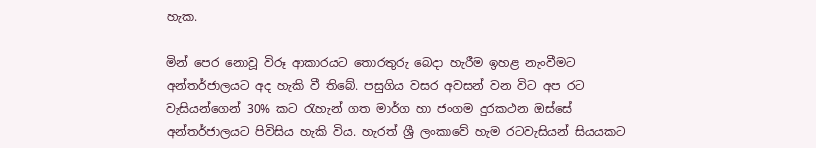හැක.

මින් පෙර නොවූ විරූ ආකාරයට තොරතුරු බෙදා හැරීම ඉහළ නැංවීමට අන්තර්ජාලයට අද හැකි වී තිබේ. පසුගිය වසර අවසන් වන විට අප රට වැසියන්ගෙන් 30% කට රැහැන් ගත මාර්ග හා ජංගම දුරකථන ඔස්සේ අන්තර්ජාලයට පිවිසිය හැකි විය. හැරත් ශ්‍රී ලංකාවේ හැම රටවැසියන් සියයකට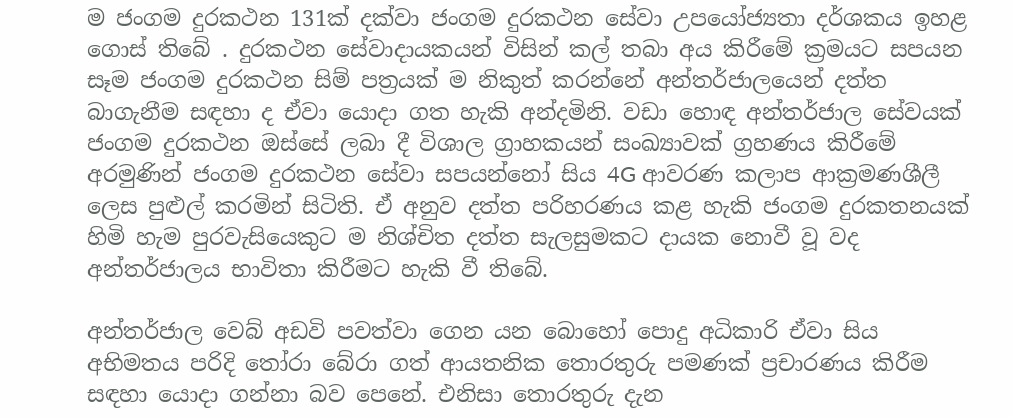ම ජංගම දුරකථන 131ක් දක්වා ජංගම දුරකථන සේවා උපයෝජ්‍යතා දර්ශකය ඉහළ ගොස් තිබේ . දුරකථන සේවාදායකයන් විසින් කල් තබා අය කිරීමේ ක්‍රමයට සපයන සෑම ජංගම දුරකථන සිම් පත්‍රයක් ම නිකුත් කරන්නේ අන්තර්ජාලයෙන් දත්ත බාගැනීම සඳහා ද ඒවා යොදා ගත හැකි අන්දමිනි. වඩා හොඳ අන්තර්ජාල සේවයක් ජංගම දුරකථන ඔස්සේ ලබා දී විශාල ග්‍රාහකයන් සංඛ්‍යාවක් ග්‍රහණය කිරීමේ අරමුණින් ජංගම දුරකථන සේවා සපයන්නෝ සිය 4G ආවරණ කලාප ආක්‍රමණශීලී ලෙස පුළුල් කරමින් සිටිති. ඒ අනුව දත්ත පරිහරණය කළ හැකි ජංගම දුරකතනයක් හිමි හැම පුරවැසියෙකුට ම නිශ්චිත දත්ත සැලසුමකට දායක නොවී වූ වද අන්තර්ජාලය භාවිතා කිරීමට හැකි වී තිබේ.

අන්තර්ජාල වෙබ් අඩවි පවත්වා ගෙන යන බොහෝ පොදු අධිකාරි ඒවා සිය අභිමතය පරිදි තෝරා බේරා ගත් ආයතනික තොරතුරු පමණක් ප්‍රචාරණය කිරීම සඳහා යොදා ගන්නා බව පෙනේ. එනිසා තොරතුරු දැන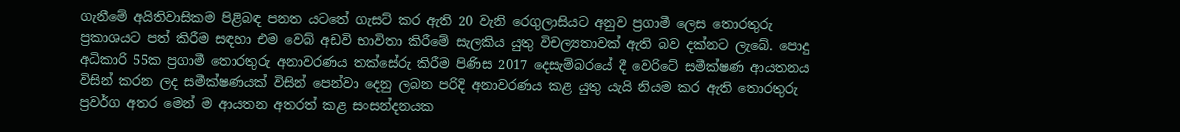ගැනීමේ අයිතිවාසිකම පිළිබඳ පනත යටතේ ගැසට් කර ඇති 20 වැනි රෙගුලාසියට අනුව ප්‍රගාමී ලෙස තොරතුරු ප්‍රකාශයට පත් කිරීම සඳහා එම වෙබ් අඩවි භාවිතා කිරීමේ සැලකිය යුතු විචල්‍යතාවක් ඇති බව දක්නට ලැබේ. පොදු අධිකාරි 55ක ප්‍රගාමී තොරතුරු අනාවරණය තක්සේරු කිරීම පිණිස 2017 දෙසැම්බරයේ දී වෙරිටේ සමීක්ෂණ ආයතනය විසින් කරන ලද සමීක්ෂණයක් විසින් පෙන්වා දෙනු ලබන පරිදි අනාවරණය කළ යුතු යැයි නියම කර ඇති තොරතුරු ප්‍රවර්ග අතර මෙන් ම ආයතන අතරත් කළ සංසන්දනයක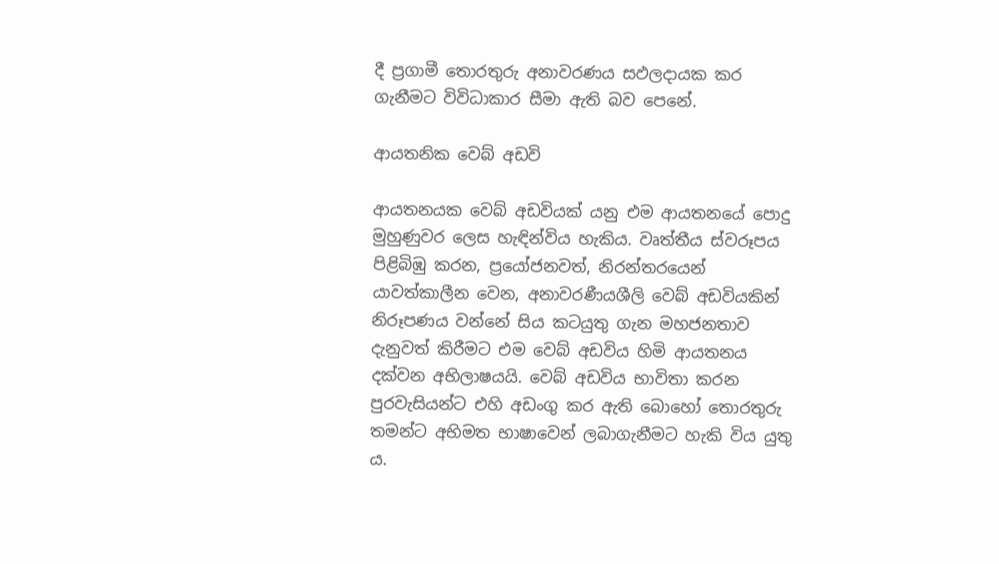දී ප්‍රගාමී තොරතුරු අනාවරණය සඵලදායක කර ගැනීමට විවිධාකාර සීමා ඇති බව පෙනේ.

ආයතනික වෙබ් අඩවි

ආයතනයක වෙබ් අඩවියක් යනු එම ආයතනයේ පොදු මුහුණුවර ලෙස හැඳින්විය හැකිය. වෘත්තීය ස්වරූපය පිළිබිඹු කරන, ප්‍රයෝජනවත්, නිරන්තරයෙන් යාවත්කාලීන වෙන, අනාවරණීයශීලි වෙබ් අඩවියකින් නිරූපණය වන්නේ සිය කටයුතු ගැන මහජනතාව දැනුවත් කිරීමට එම වෙබ් අඩවිය හිමි ආයතනය දක්වන අභිලාෂයයි. වෙබ් අඩවිය භාවිතා කරන පුරවැසියන්ට එහි අඩංගු කර ඇති බොහෝ තොරතුරු තමන්ට අභිමත භාෂාවෙන් ලබාගැනීමට හැකි විය යුතු ය.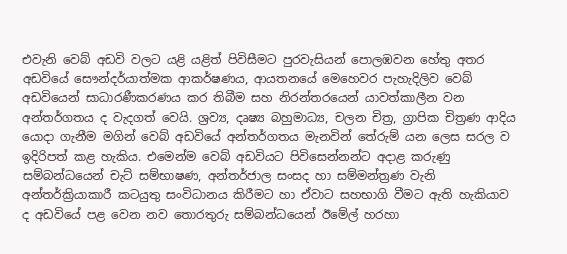එවැනි වෙබ් අඩවි වලට යළි යළිත් පිවිසීමට පුරවැසියන් පොලඹවන හේතු අතර අඩවියේ සෞන්දර්යාත්මක ආකර්ෂණය, ආයතනයේ මෙහෙවර පැහැදිලිව වෙබ් අඩවියෙන් සාධාරණීකරණය කර තිබීම සහ නිරන්තරයෙන් යාවත්කාලීන වන අන්තර්ගතය ද වැදගත් වෙයි. ශ්‍රව්‍ය, දෘෂ්‍ය බහුමාධ්‍ය, චලන චිත්‍ර, ග්‍රාපික චිත්‍රණ ආදිය යොදා ගැනීම මගින් වෙබ් අඩවියේ අන්තර්ගතය මැනවින් තේරුම් යන ලෙස සරල ව ඉදිරිපත් කළ හැකිය. එමෙන්ම වෙබ් අඩවියට පිවිසෙන්නන්ට අදාළ කරුණු සම්බන්ධයෙන් චැට් සම්භාෂණ, අන්තර්ජාල සංසද හා සම්මන්ත්‍රණ වැනි අන්තර්ක්‍රියාකාරී කටයුතු සංවිධානය කිරීමට හා ඒවාට සහභාගි වීමට ඇති හැකියාව ද අඩවියේ පළ වෙන නව තොරතුරු සම්බන්ධයෙන් ඊමේල් හරහා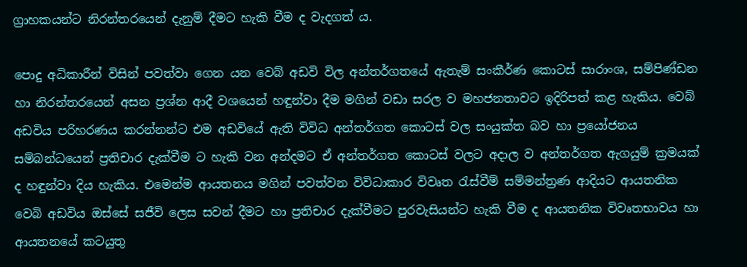ග්‍රාහකයන්ට නිරන්තරයෙන් දැනුම් දීමට හැකි වීම ද වැදගත් ය.

පොදු අධිකාරීන් විසින් පවත්වා ගෙන යන වෙබ් අඩවි විල අන්තර්ගතයේ ඇතැම් සංකීර්ණ කොටස් සාරාංශ, සම්පිණ්ඩන හා නිරන්තරයෙන් අසන ප්‍රශ්න ආදී වශයෙන් හඳුන්වා දීම මගින් වඩා සරල ව මහජනතාවට ඉදිරිපත් කළ හැකිය. වෙබ් අඩවිය පරිහරණය කරන්නන්ට එම අඩවියේ ඇති විවිධ අන්තර්ගත කොටස් වල සංයුක්ත බව හා ප්‍රයෝජනය සම්බන්ධයෙන් ප්‍රතිචාර දැක්වීම ට හැකි වන අන්දමට ඒ අන්තර්ගත කොටස් වලට අදාල ව අන්තර්ගත ඇගයුම් ක්‍රමයක් ද හඳුන්වා දිය හැකිය. එමෙන්ම ආයතනය මගින් පවත්වන විවිධාකාර විවෘත රැස්වීම් සම්මන්ත්‍රණ ආදියට ආයතනික වෙබි අඩවිය ඔස්සේ සජීවි ලෙස සවන් දීමට හා ප්‍රතිචාර දැක්වීමට පුරවැසියන්ට හැකි වීම ද ආයතනික විවෘතභාවය හා ආයතනයේ කටයුතු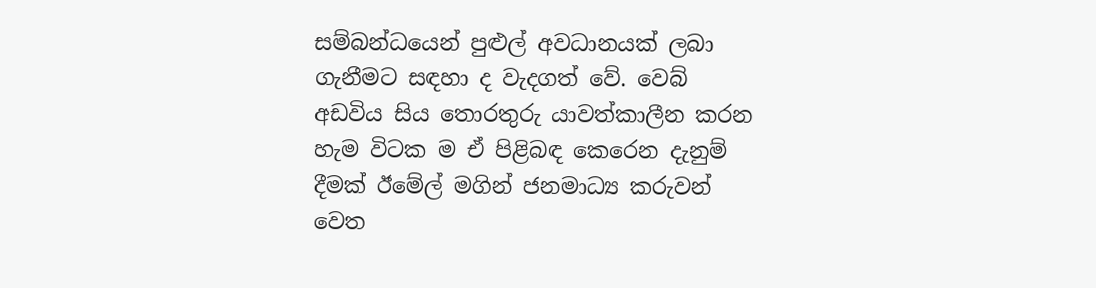සම්බන්ධයෙන් පුළුල් අවධානයක් ලබා ගැනීමට සඳහා ද වැදගත් වේ. වෙබ් අඩවිය සිය තොරතුරු යාවත්කාලීන කරන හැම විටක ම ඒ පිළිබඳ කෙරෙන දැනුම් දීමක් ඊමේල් මගින් ජනමාධ්‍ය කරුවන් වෙත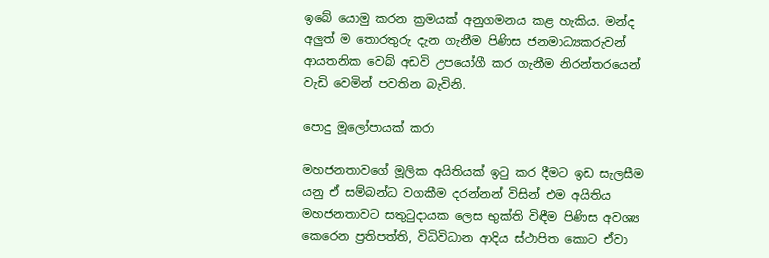ඉබේ යොමු කරන ක්‍රමයක් අනුගමනය කළ හැකිය. මන්ද අලුත් ම තොරතුරු දැන ගැනීම පිණිස ජනමාධ්‍යකරුවන් ආයතනික වෙබ් අඩවි උපයෝගී කර ගැනීම නිරන්තරයෙන් වැඩි වෙමින් පවතින බැවිනි.

පොදු මූලෝපායක් කරා

මහජනතාවගේ මූලික අයිතියක් ඉටු කර දීමට ඉඩ සැලසීම යනු ඒ සම්බන්ධ වගකීම දරන්නන් විසින් එම අයිතිය මහජනතාවට සතුටුදායක ලෙස භුක්ති විඳීම පිණිස අවශ්‍ය කෙරෙන ප්‍රතිපත්ති, විධිවිධාන ආදිය ස්ථාපිත කොට ඒවා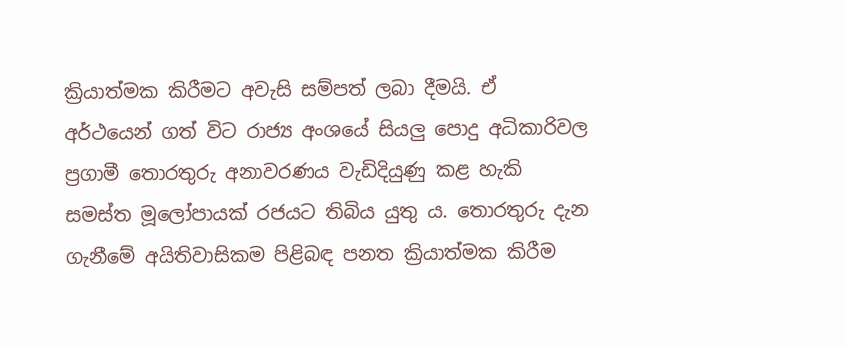ක්‍රියාත්මක කිරීමට අවැසි සම්පත් ලබා දීමයි. ඒ අර්ථයෙන් ගත් විට රාජ්‍ය අංශයේ සියලු පොදු අධිකාරිවල ප්‍රගාමී තොරතුරු අනාවරණය වැඩිදියුණු කළ හැකි සමස්ත මූලෝපායක් රජයට තිබිය යුතු ය. තොරතුරු දැන ගැනීමේ අයිතිවාසිකම පිළිබඳ පනත ක්‍රියාත්මක කිරීම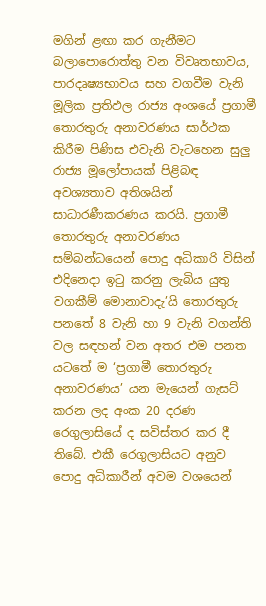මගින් ළඟා කර ගැනීමට බලාපොරොත්තු වන විවෘතභාවය, පාරදෘෂ්‍යභාවය සහ වගවීම වැනි මූලික ප්‍රතිඵල රාජ්‍ය අංශයේ ප්‍රගාමී තොරතුරු අනාවරණය සාර්ථක කිරීම පිණිස එවැනි වැටහෙන සුලු රාජ්‍ය මූලෝපායක් පිළිබඳ අවශ්‍යතාව අතිශයින් සාධාරණීකරණය කරයි. ප්‍රගාමී තොරතුරු අනාවරණය සම්බන්ධයෙන් පොදු අධිකාරි විසින් එදිනෙදා ඉටු කරනු ලැබිය යුතු වගකීම් මොනාවාදැ’යි තොරතුරු පනතේ 8 වැනි හා 9 වැනි වගන්ති වල සඳහන් වන අතර එම පනත යටතේ ම ‘ප්‍රගාමී තොරතුරු අනාවරණය’ යන මැයෙන් ගැසට් කරන ලද අංක 20 දරණ රෙගුලාසියේ ද සවිස්තර කර දී තිබේ. එකී රෙගුලාසියට අනුව පොදු අධිකාරීන් අවම වශයෙන්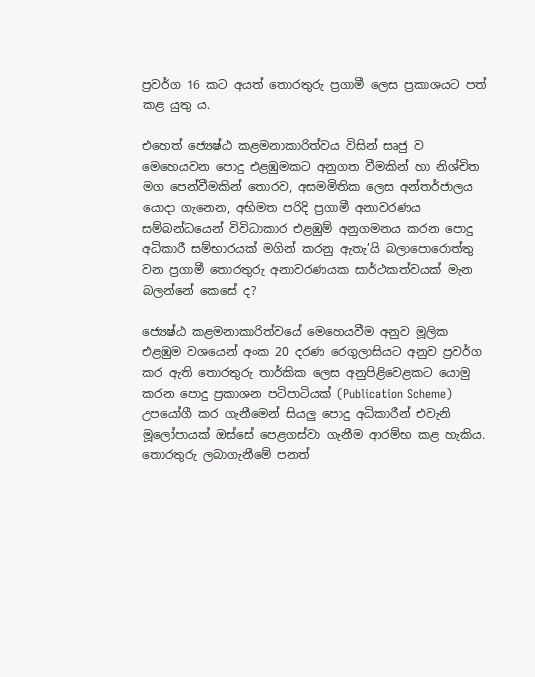ප්‍රවර්ග 16 කට අයත් තොරතුරු ප්‍රගාමී ලෙස ප්‍රකාශයට පත් කළ යුතු ය.

එහෙත් ජ්‍යෙෂ්ඨ කළමනාකාරිත්වය විසින් සෘජු ව මෙහෙයවන පොදු එළඹුමකට අනුගත වීමකින් හා නිශ්චිත මග පෙන්වීමකින් තොරව, අසමමිතික ලෙස අන්තර්ජාලය යොදා ගැනෙන, අභිමත පරිදි ප්‍රගාමී අනාවරණය සම්බන්ධයෙන් විවිධාකාර එළඹුම් අනුගමනය කරන පොදු අධිකාරී සම්භාරයක් මගින් කරනු ඇතැ’යි බලාපොරොත්තු වන ප්‍රගාමී තොරතුරු අනාවරණයක සාර්ථකත්වයක් මැන බලන්නේ කෙසේ ද?

ජ්‍යෙෂ්ඨ කළමනාකාරිත්වයේ මෙහෙයවීම අනුව මූලික එළඹුම වශයෙන් අංක 20 දරණ රෙගුලාසියට අනුව ප්‍රවර්ග කර ඇති තොරතුරු තාර්කික ලෙස අනුපිළිවෙළකට යොමු කරන පොදු ප්‍රකාශන පටිපාටියක් (Publication Scheme) උපයෝගී කර ගැනීමෙන් සියලු පොදු අධිකාරීන් එවැනි මූලෝපායක් ඔස්සේ පෙළගස්වා ගැනීම ආරම්භ කළ හැකිය. තොරතුරු ලබාගැනීමේ පනත්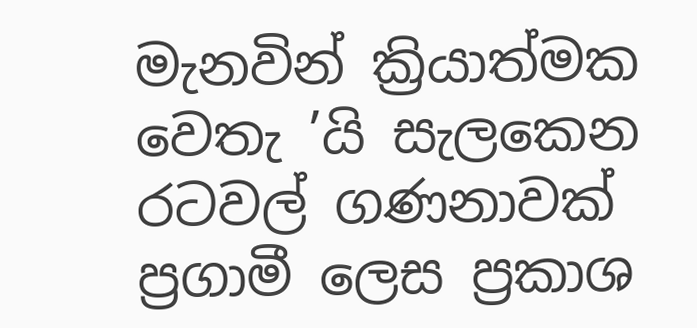මැනවින් ක්‍රියාත්මක වෙතැ ’යි සැලකෙන රටවල් ගණනාවක් ප්‍රගාමී ලෙස ප්‍රකාශ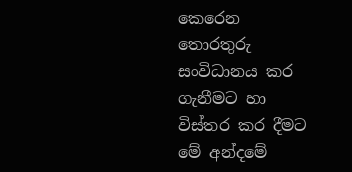කෙරෙන තොරතුරු සංවිධානය කර ගැනීමට හා විස්තර කර දීමට මේ අන්දමේ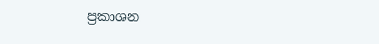ප්‍රකාශන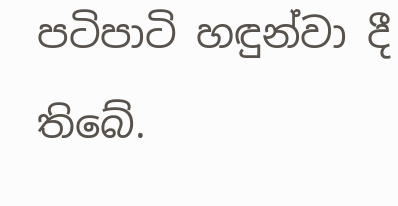පටිපාටි හඳුන්වා දී තිබේ.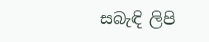සබැඳි ලිපි